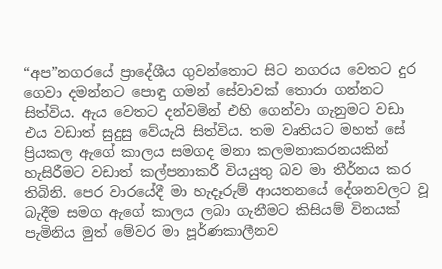“අප”නගරයේ ප්‍රාදේශීය ගුවන්තොට සිට නගරය වෙතට දුර ගෙවා දමන්නට පොඳු ගමන් සේවාවක් තොරා ගන්නට සිත්විය. ඇය වෙතට දන්වමින් එහි ගෙන්වා ගැනුමට වඩා එය වඩාත් සුදුසු වේයැයි සිත්විය. තම වෘතියට මහත් සේ ප්‍රියකල ඇගේ කාලය සමගද මනා කලමනාකරනයකින් හැසිරීමට වඩාත් කල්පනාකරී වියයුතු බව මා තීර්නය කර තිබිනි. පෙර වාරයේදී මා හැදෑරුම් ආයතනයේ දේශනවලට වූ බැදීම සමග ඇගේ කාලය ලබා ගැනීමට කිසියම් විනයක් පැමිනිය මුත් මේවර මා පූර්ණකාලීනව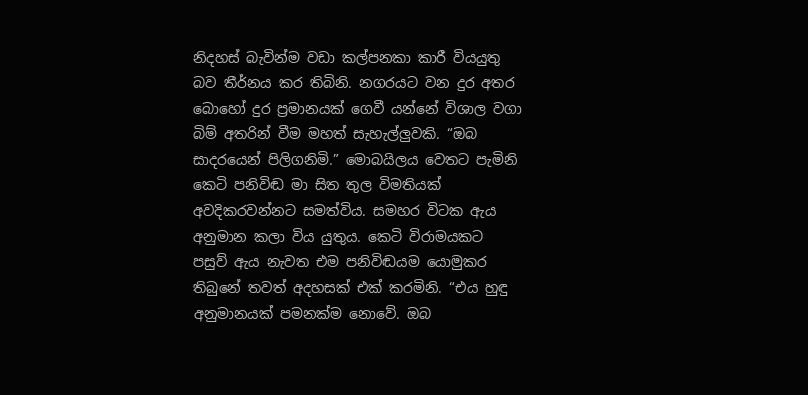නිදහස් බැවින්ම වඩා කල්පනකා කාරී වියයුතු බව තීර්නය කර තිබිනි. නගරයට වන දුර අතර බොහෝ දුර ප්‍රමානයක් ගෙවී යන්නේ විශාල වගා බිම් අතරින් වීම මහත් සැහැල්ලුවකි. “ඔබ සාදරයෙන් පිලිගනිමි.” මොබයිලය වෙතට පැමිනි කෙටි පනිවිඬ මා සිත තුල විමතියක් අවදිකරවන්නට සමත්විය. සමහර විටක ඇය අනුමාන කලා විය යුතුය. කෙටි විරාමයකට පසුව් ඇය නැවත එම පනිවිඬයම යොමුකර තිබුනේ තවත් අදහසක් එක් කරමිනි. “එය හුඳු අනුමානයක් පමනක්ම නොවේ. ඔබ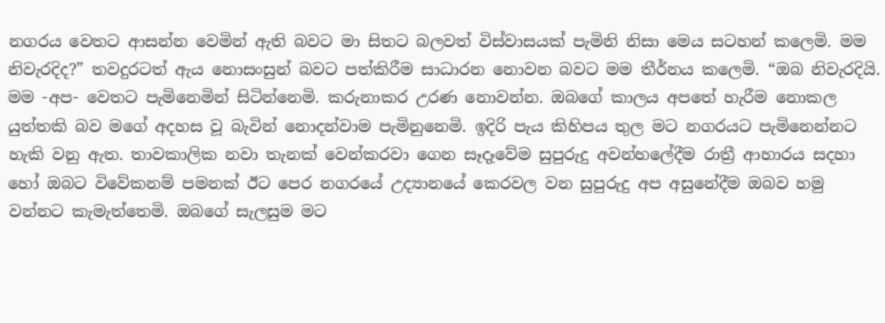නගරය වෙතට ආසන්න වෙමින් ඇති බවට මා සිතට බලවත් විස්වාසයක් පැමිනි නිසා මෙය සටහන් කලෙමි. මම නිවැරදිද?” තවදුරටත් ඇය නොසංසුන් බවට පත්කිරීම සාධාරන නොවන බවට මම තීර්නය කලෙමි. “ඔබ නිවැරදියි. මම -අප- වෙතට පැමිනෙමින් සිටින්නෙමි. කරුනාකර උරණ නොවන්න. ඔබගේ කාලය අපතේ හැරීම නොකල යුත්තකි බව මගේ අදහස වූ බැවින් නොදන්වාම පැමිනුනෙමි. ඉදිරි පැය කිහිපය තුල මට නගරයට පැමිනෙන්නට හැකි වනු ඇත. තාවකාලික නවා තැනක් වෙන්කරවා ගෙන සෑදෑවේම සුපුරුදු අවන්හලේදීම රාත්‍රී ආහාරය සදහා හෝ ඔබට විවේකනම් පමනක් ඊට පෙර නගරයේ උද්‍යානයේ කෙරවල වන සුපුරුදු අප අසුනේදීම ඔබව හමු වන්නට කැමැත්තෙමි. ඔබගේ සැලසුම මට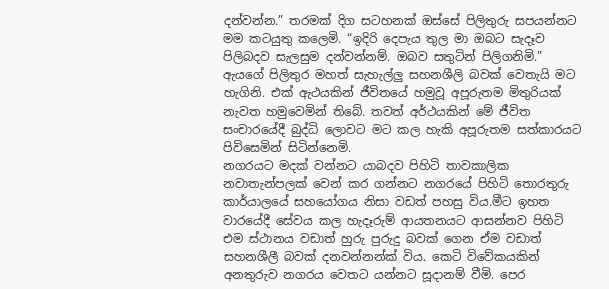දන්වන්න.” තරමක් දිග සටහනක් ඔස්සේ පිලිතුරු සපයන්නට මම කටයුතු කලෙමි. “ඉදිරි දෙපැය තුල මා ඔබට සැදෑව පිලිබදව සැලසුම දන්වන්නම්. ඔබව සතුටින් පිලිගනිමි.” ඇයගේ පිලිතුර මහත් සැහැල්ලු සහනශීලි බවක් වෙතැයි මට හැගිනි. එක් ඇථයකින් ජීවිතයේ හමුවූ අපූරුතම මිතුරියක් නැවත හමුවෙමින් තිබේ. තවත් අර්ථයකින් මේ ජීවිත සංචාරයේදී බුද්ධි ලොවට මට කල හැකි අපූරුතම සත්කාරයට පිවිසෙමින් සිටින්නෙමි.
නගරයට මදක් වන්නට යාබදව පිහිටි තාවකාලික නවාතැන්පලක් වෙන් කර ගන්නට නගරයේ පිහිටි තොරතුරු කාර්යාලයේ සහයෝගය නිසා වඩත් පහසු විය.මීට ඉහත වාරයේදී සේවය කල හැදෑරුම් ආයතනයට ආසන්නව පිහිටි එම ස්ථානය වඩාත් හුරු පුරුදු බවක් ගෙන ඒම වඩාත් සහනශීලී බවක් දනවන්නන්ක් විය. කෙටි විවේකයකින් අනතුරුව නගරය වෙතට යන්නට සූදානම් වීමි. පෙර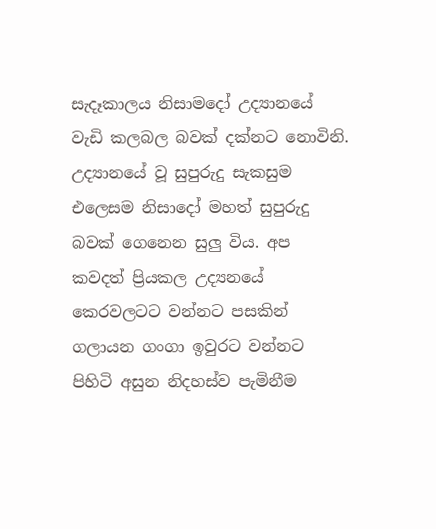සැදෑකාලය නිසාමදෝ උද්‍යානයේ වැඩි කලබල බවක් දක්නට නොවිනි. උද්‍යානයේ වූ සුපුරුදු සැකසුම එලෙසම නිසාදෝ මහත් සුපුරුදු බවක් ගෙනෙන සුලු විය. අප කවදත් ප්‍රියකල උද්‍යනයේ කෙරවලටට වන්නට පසකින් ගලායන ගංගා ඉවුරට වන්නට පිහිටි අසුන නිදහස්ව පැමිනීම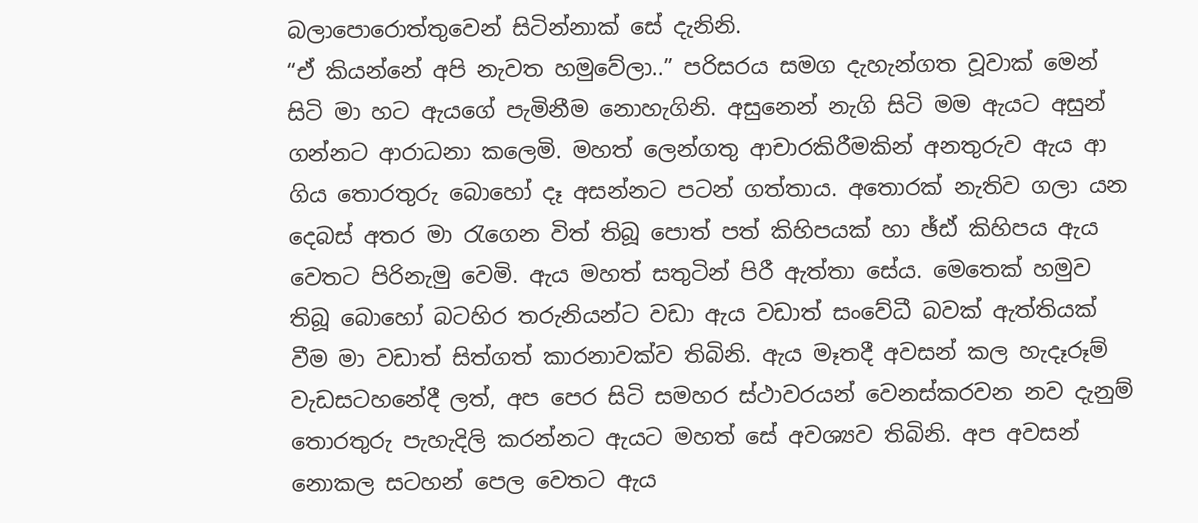බලාපොරොත්තුවෙන් සිටින්නාක් සේ දැනිනි.
“ඒ කියන්නේ අපි නැවත හමුවේලා..” පරිසරය සමග දැහැන්ගත වූවාක් මෙන් සිටි මා හට ඇයගේ පැමිනීම නොහැගිනි. අසුනෙන් නැගි සිටි මම ඇයට අසුන් ගන්නට ආරාධනා කලෙමි. මහත් ලෙන්ගතු ආචාරකිරීමකින් අනතුරුව ඇය ආ ගිය තොරතුරු බොහෝ දෑ අසන්නට පටන් ගත්තාය. අතොරක් නැතිව ගලා යන දෙබස් අතර මා ‍රැගෙන විත් තිබූ පොත් පත් කිහිපයක් හා ඡ්ඪ් කිහිපය ඇය වෙතට පිරිනැමු වෙමි. ඇය මහත් සතුටින් පිරී ඇත්තා සේය. මෙතෙක් හමුව තිබූ බොහෝ බටහිර තරුනියන්ට වඩා ඇය වඩාත් සංවේධී බවක් ඇත්තියක් වීම මා වඩාත් සිත්ගත් කාරනාවක්ව තිබිනි. ඇය මෑතදී අවසන් කල හැදෑරූම් වැඩසටහනේදී ලත්, අප පෙර සිටි සමහර ස්ථාවරයන් වෙනස්කරවන නව දැනුම් තොරතුරු පැහැදිලි කරන්නට ඇයට මහත් සේ අවශ්‍යව තිබිනි. අප අවසන් නොකල සටහන් පෙල වෙතට ඇය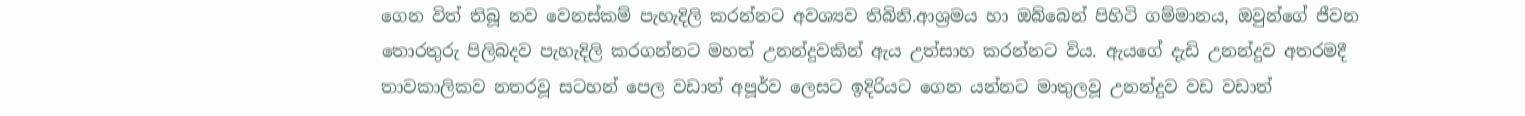ගෙන විත් තිබූ නව වෙනස්කම් පැහැදිලි කරන්නට අවශ්‍යව තිබිනි.ආශ්‍රමය හා ඔබ්බෙන් පිහිටි ගම්මානය, ඔවුන්ගේ ජීවන තොරතුරු පිලිබදව පැහැදිලි කරගන්නට මහත් උනන්දුවකින් ඇය උත්සාහ කරන්නට විය. ඇයගේ දැඩි උනන්දුව අතරමදී තාවකාලිකව නතරවූ සටහන් පෙල වඩාත් අපූර්ව ලෙසට ඉදිරියට ගෙන යන්නට මාතුලවූ උනන්දුව වඩ වඩාත්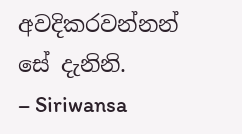අවදිකරවන්නන් සේ දැනිනි.
– Siriwansa